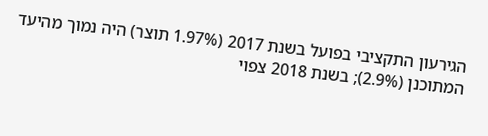הגירעון התקציבי בפועל בשנת 2017 (1.97% תוצר) היה נמוך מהיעד המתוכנן (2.9%); בשנת 2018 צפוי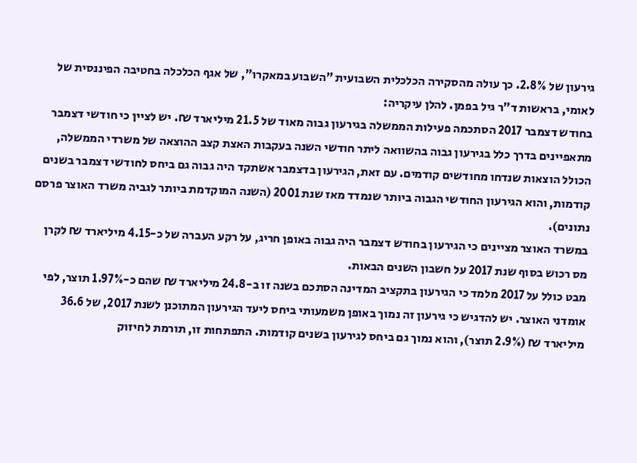גירעון של 2.8%. כך עולה מהסקירה הכלכלית השבועית "השבוע במאקרו", של אגף הכלכלה בחטיבה הפיננסית של לאומי, בראשות ד"ר גיל בפמן. להלן עיקריה:
בחודש דצמבר 2017 הסתכמה פעילות הממשלה בגירעון גבוה מאוד של 21.5 מיליארד ₪. יש לציין כי חודשי דצמבר מתאפיינים בדרך כלל בגירעון גבוה בהשוואה ליתר חודשי השנה בעקבות האצת קצב ההוצאה של משרדי הממשלה, הכולל הוצאות שנדחו מחודשים קודמים. עם זאת, הגירעון בדצמבר אשתקד היה גבוה גם ביחס לחודשי דצמבר בשנים קודמות, והוא הגירעון החודשי הגבוה ביותר שנמדד מאז שנת 2001 (השנה המוקדמת ביותר לגביה משרד האוצר פרסם נתונים).
במשרד האוצר מציינים כי הגירעון בחודש דצמבר היה גבוה באופן חריג, על רקע העברה של כ-4.15 מיליארד ₪ לקרן מס רכוש בסוף שנת 2017 על חשבון השנים הבאות.
מבט כולל על 2017 מלמד כי הגירעון בתקציב המדינה הסתכם בשנה זו ב-24.8 מיליארד ₪ שהם כ-1.97% תוצר, לפי אומדני האוצר. יש להדגיש כי גירעון זה נמוך באופן משמעותי ביחס ליעד הגירעון המתוכנן לשנת 2017, של 36.6 מיליארד ₪ (2.9% תוצר), והוא נמוך גם ביחס לגירעון בשנים קודמות. התפתחות זו, תורמת לחיזוק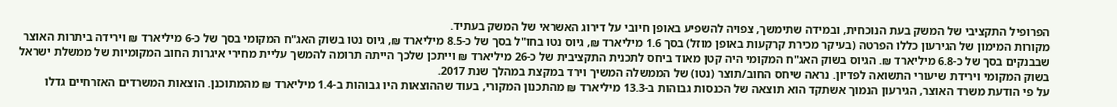הפרופיל התקציבי של המשק בעת הנוכחית, ובמידה שתימשך, צפויה להשפיע באופן חיובי על דירוג האשראי של המשק בעתיד.
מקורות המימון של הגירעון כללו הפרטה (בעיקר מכירת קרקעות באופן מוזל) בסך 1.6 מיליארד ₪, גיוס נטו בחו"ל בסך של כ-8.5 מיליארד ₪, גיוס נטו בשוק האג"ח המקומי בסך של כ-6 מיליארד ₪ וירידה ביתרות האוצר שבבנקים בסך של כ-6.8 מיליארד ₪. הגיוס בשוק האג"ח המקומי היה קטן מאוד ביחס לתכנית התקציבית של כ-26 מיליארד ₪ וייתכן שלכך הייתה תרומה להמשך עליית מחירי איגרות החוב המקומיות של ממשלת ישראל בשוק המקומי וירידת שיעורי התשואה לפדיון. נראה שיחס החוב/תוצר (נטו) של הממשלה המשיך וירד במקצת במהלך שנת 2017.
על פי הודעת משרד האוצר, הגירעון הנמוך אשתקד הוא תוצאה של הכנסות גבוהות ב-13.3 מיליארד ₪ מהתכנון המקורי, בעוד שההוצאות היו גבוהות ב-1.4 מיליארד ₪ מהמתוכנן. הוצאות המשרדים האזרחיים גדלו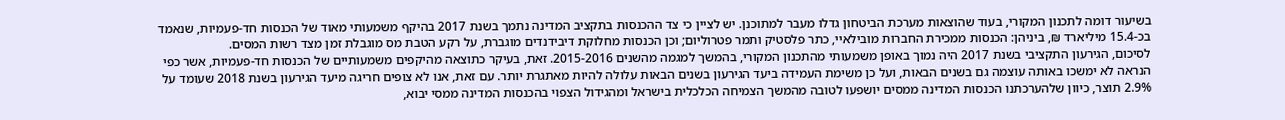בשיעור דומה לתכנון המקורי, בעוד שהוצאות מערכת הביטחון גדלו מעבר למתוכנן. יש לציין כי צד ההכנסות בתקציב המדינה נתמך בשנת 2017 בהיקף משמעותי מאוד של הכנסות חד-פעמיות, שנאמד בכ-15.4 מיליארד ₪, ביניהן: הכנסות ממכירת החברות מובילאיי, כתר פלסטיק ותמר פטרוליום; וכן הכנסות מחלוקת דיבידנדים מוגברת, על רקע הטבת מס מוגבלת זמן מצד רשות המסים.
לסיכום, הגירעון התקציבי בשנת 2017 היה נמוך באופן משמעותי מהתכנון המקורי, בהמשך למגמה מהשנים 2015-2016. זאת, בעיקר כתוצאה מהיקפים משמעותיים של הכנסות חד-פעמיות, אשר כפי הנראה לא ימשכו באותה עוצמה גם בשנים הבאות, ועל כן משימת העמידה ביעד הגירעון בשנים הבאות עלולה להיות מאתגרת יותר. עם זאת, אנו לא צופים חריגה מיעד הגירעון בשנת 2018 שעומד על 2.9% תוצר, כיוון שלהערכתנו הכנסות המדינה ממסים יושפעו לטובה מהמשך הצמיחה הכלכלית בישראל ומהגידול הצפוי בהכנסות המדינה ממסי יבוא,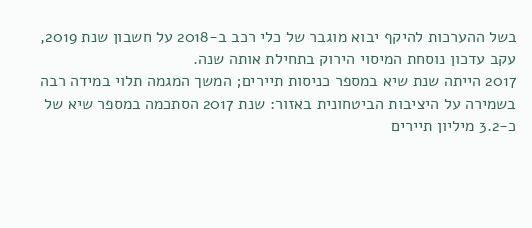בשל ההערכות להיקף יבוא מוגבר של כלי רכב ב-2018 על חשבון שנת 2019, עקב עדכון נוסחת המיסוי הירוק בתחילת אותה שנה.
2017 הייתה שנת שיא במספר כניסות תיירים; המשך המגמה תלוי במידה רבה בשמירה על היציבות הביטחונית באזור: שנת 2017 הסתכמה במספר שיא של כ-3.2 מיליון תיירים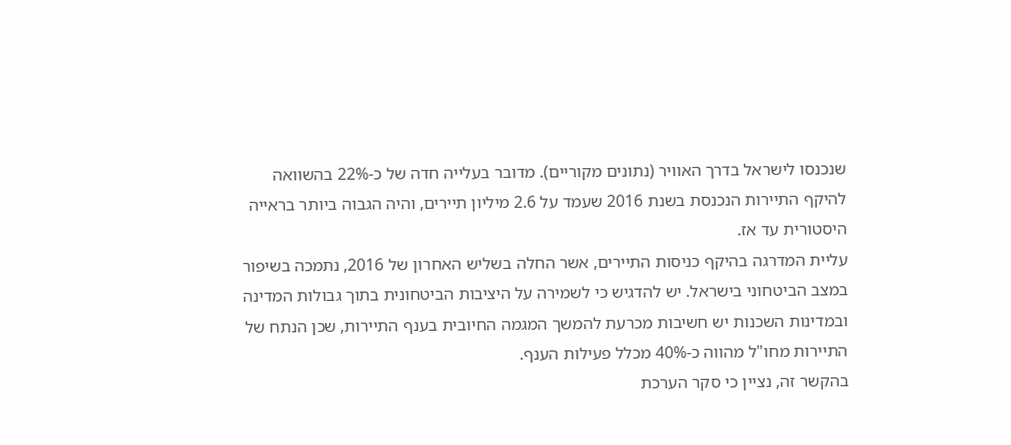שנכנסו לישראל בדרך האוויר (נתונים מקוריים). מדובר בעלייה חדה של כ-22% בהשוואה להיקף התיירות הנכנסת בשנת 2016 שעמד על 2.6 מיליון תיירים, והיה הגבוה ביותר בראייה היסטורית עד אז.
עליית המדרגה בהיקף כניסות התיירים, אשר החלה בשליש האחרון של 2016, נתמכה בשיפור במצב הביטחוני בישראל. יש להדגיש כי לשמירה על היציבות הביטחונית בתוך גבולות המדינה ובמדינות השכנות יש חשיבות מכרעת להמשך המגמה החיובית בענף התיירות, שכן הנתח של התיירות מחו"ל מהווה כ-40% מכלל פעילות הענף.
בהקשר זה, נציין כי סקר הערכת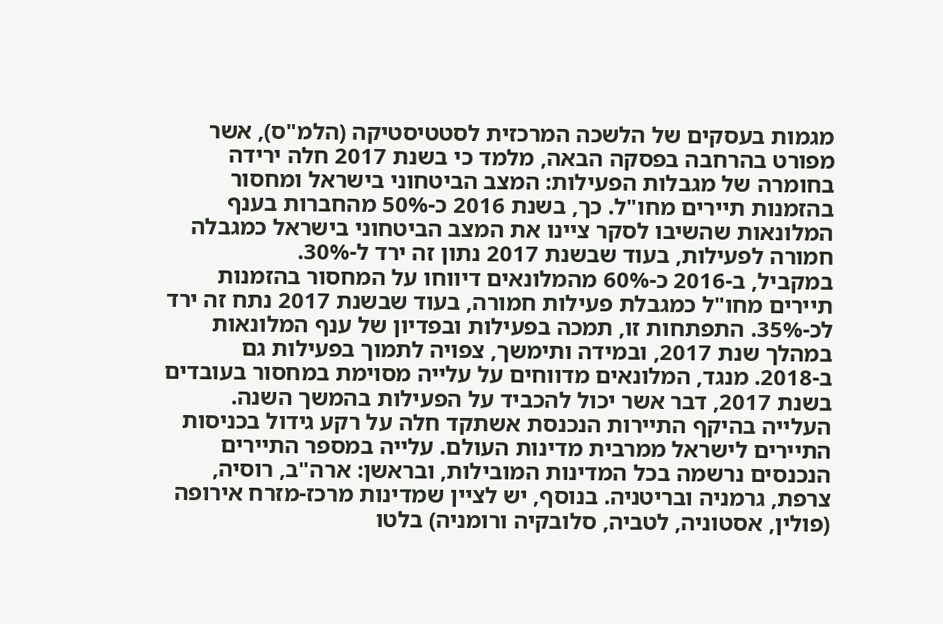מגמות בעסקים של הלשכה המרכזית לסטטיסטיקה (הלמ"ס), אשר מפורט בהרחבה בפסקה הבאה, מלמד כי בשנת 2017 חלה ירידה בחומרה של מגבלות הפעילות: המצב הביטחוני בישראל ומחסור בהזמנות תיירים מחו"ל. כך, בשנת 2016 כ-50% מהחברות בענף המלונאות שהשיבו לסקר ציינו את המצב הביטחוני בישראל כמגבלה חמורה לפעילות, בעוד שבשנת 2017 נתון זה ירד ל-30%.
במקביל, ב-2016 כ-60% מהמלונאים דיווחו על המחסור בהזמנות תיירים מחו"ל כמגבלת פעילות חמורה, בעוד שבשנת 2017 נתח זה ירד לכ-35%. התפתחות זו, תמכה בפעילות ובפדיון של ענף המלונאות במהלך שנת 2017, ובמידה ותימשך, צפויה לתמוך בפעילות גם ב-2018. מנגד, המלונאים מדווחים על עלייה מסוימת במחסור בעובדים בשנת 2017, דבר אשר יכול להכביד על הפעילות בהמשך השנה.
העלייה בהיקף התיירות הנכנסת אשתקד חלה על רקע גידול בכניסות התיירים לישראל ממרבית מדינות העולם. עלייה במספר התיירים הנכנסים נרשמה בכל המדינות המובילות, ובראשן: ארה"ב, רוסיה, צרפת, גרמניה ובריטניה. בנוסף, יש לציין שמדינות מרכז-מזרח אירופה (פולין, אסטוניה, לטביה, סלובקיה ורומניה) בלטו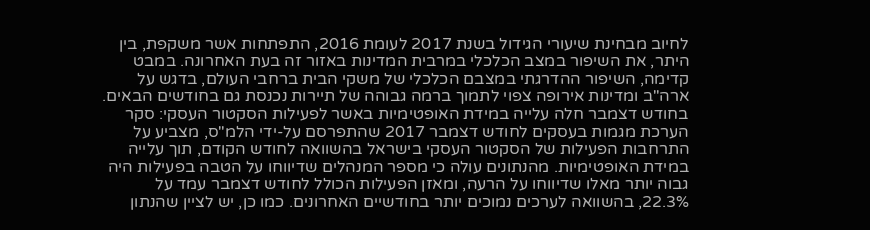לחיוב מבחינת שיעורי הגידול בשנת 2017 לעומת 2016, התפתחות אשר משקפת, בין היתר, את השיפור במצב הכלכלי במרבית המדינות באזור זה בעת האחרונה. במבט קדימה, השיפור ההדרגתי במצבם הכלכלי של משקי הבית ברחבי העולם, בדגש על ארה"ב ומדינות אירופה צפוי לתמוך ברמה גבוהה של תיירות נכנסת גם בחודשים הבאים.
בחודש דצמבר חלה עלייה במידת האופטימיות באשר לפעילות הסקטור העסקי: סקר הערכת מגמות בעסקים לחודש דצמבר 2017 שהתפרסם על-ידי הלמ"ס, מצביע על התרחבות הפעילות של הסקטור העסקי בישראל בהשוואה לחודש הקודם, תוך עלייה במידת האופטימיות. מהנתונים עולה כי מספר המנהלים שדיווחו על הטבה בפעילות היה גבוה יותר מאלו שדיווחו על הרעה, ומאזן הפעילות הכולל לחודש דצמבר עמד על 22.3%, בהשוואה לערכים נמוכים יותר בחודשיים האחרונים. כמו כן, יש לציין שהנתון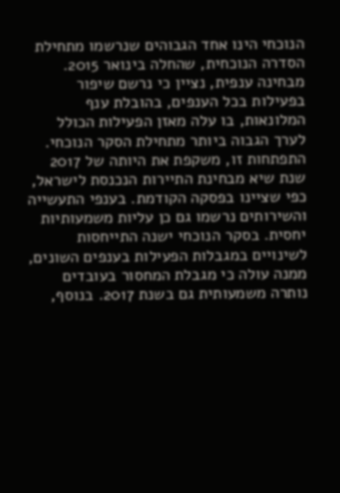הנוכחי הינו אחד הגבוהים שנרשמו מתחילת הסדרה הנוכחית, שהחלה בינואר 2015.
מבחינה ענפית, נציין כי נרשם שיפור בפעילות בכל הענפים, בהובלת ענף המלונאות, בו עלה מאזן הפעילות הכולל לערך הגבוה ביותר מתחילת הסקר הנוכחי. התפתחות זו, משקפת את היותה של 2017 שנת שיא מבחינת התיירות הנכנסת לישראל, כפי שציינו בפסקה הקודמת. בענפי התעשייה והשירותים נרשמו גם כן עליות משמעותיות יחסית. בסקר הנוכחי ישנה התייחסות לשינויים במגבלות הפעילות בענפים השונים, ממנה עולה כי מגבלת המחסור בעובדים נותרה משמעותית גם בשנת 2017. בנוסף,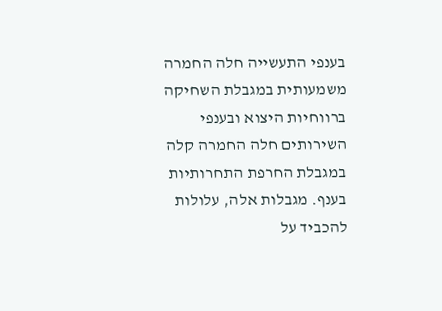בענפי התעשייה חלה החמרה משמעותית במגבלת השחיקה ברווחיות היצוא ובענפי השירותים חלה החמרה קלה במגבלת החרפת התחרותיות בענף. מגבלות אלה, עלולות להכביד על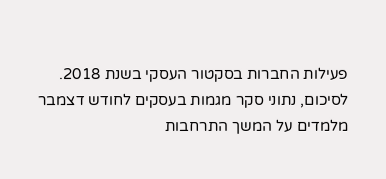פעילות החברות בסקטור העסקי בשנת 2018.
לסיכום, נתוני סקר מגמות בעסקים לחודש דצמבר מלמדים על המשך התרחבות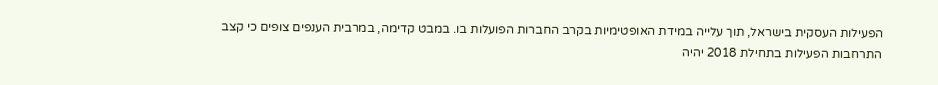הפעילות העסקית בישראל, תוך עלייה במידת האופטימיות בקרב החברות הפועלות בו. במבט קדימה, במרבית הענפים צופים כי קצב התרחבות הפעילות בתחילת 2018 יהיה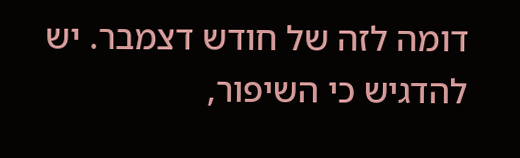דומה לזה של חודש דצמבר. יש להדגיש כי השיפור,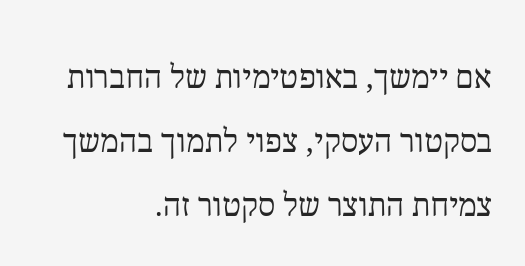אם יימשך, באופטימיות של החברות בסקטור העסקי, צפוי לתמוך בהמשך צמיחת התוצר של סקטור זה.